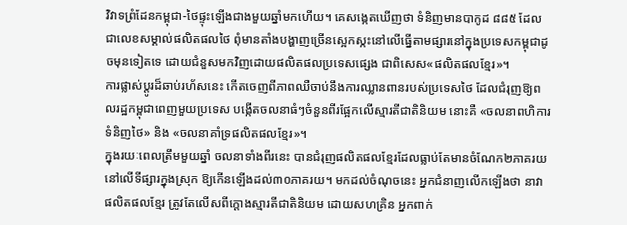វិវាទព្រំដែនកម្ពុជា-ថៃផ្ទុះឡើងជាងមួយឆ្នាំមកហើយ។ គេសង្កេតឃើញថា ទំនិញមានបាកូដ ៨៨៥ ដែលជាលេខសម្គាល់ផលិតផលថៃ ពុំមានតាំងបង្ហាញច្រើនស្អេកស្កះនៅលើធ្នើតាមផ្សារនៅក្នុងប្រទេសកម្ពុជាដូចមុនទៀតទេ ដោយជំនួសមកវិញដោយផលិតផលប្រទេសផ្សេង ជាពិសេស«ផលិតផលខ្មែរ»។
ការផ្លាស់ប្ដូរដ៏ឆាប់រហ័សនេះ កើតចេញពីភាពឈឺចាប់នឹងការឈ្លានពានរបស់ប្រទេសថៃ ដែលជំរុញឱ្យពលរដ្ឋកម្ពុជាពេញមួយប្រទេស បង្កើតចលនាធំៗចំនួនពីរផ្អែកលើស្មារតីជាតិនិយម នោះគឺ «ចលនាពហិការទំនិញថៃ» និង «ចលនាគាំទ្រផលិតផលខ្មែរ»។
ក្នុងរយៈពេលត្រឹមមួយឆ្នាំ ចលនាទាំងពីរនេះ បានជំរុញផលិតផលខ្មែរដែលធ្លាប់តែមានចំណែក២ភាគរយនៅលើទីផ្សារក្នុងស្រុក ឱ្យកើនឡើងដល់៣០ភាគរយ។ មកដល់ចំណុចនេះ អ្នកជំនាញលើកឡើងថា នាវាផលិតផលខ្មែរ ត្រូវតែលើសពីក្ដោងស្មារតីជាតិនិយម ដោយសហគ្រិន អ្នកពាក់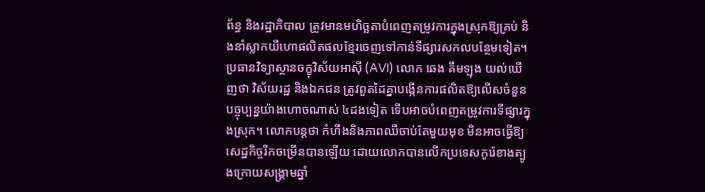ព័ន្ធ និងរដ្ឋាភិបាល ត្រូវមានមហិច្ឆតាបំពេញតម្រូវការក្នុងស្រុកឱ្យគ្រប់ និងនាំស្លាកយីហោផលិតផលខ្មែរចេញទៅកាន់ទីផ្សារសកលបន្ថែមទៀត។
ប្រធានវិទ្យាស្ថានចក្ខុវិស័យអាស៊ី (AVI) លោក ឆេង គឹមឡុង យល់ឃើញថា វិស័យរដ្ឋ និងឯកជន ត្រូវពួតដៃគ្នាបង្កើនការផលិតឱ្យលើសចំនួនបច្ចុប្បន្នយ៉ាងហោចណាស់ ៤ដងទៀត ទើបអាចបំពេញតម្រូវការទីផ្សារក្នុងស្រុក។ លោកបន្តថា កំហឹងនិងភាពឈឺចាប់តែមួយមុខ មិនអាចធ្វើឱ្យសេដ្ឋកិច្ចរីកចម្រើនបានឡើយ ដោយលោកបានលើកប្រទេសកូរ៉េខាងត្បូងក្រោយសង្គ្រាមឆ្នាំ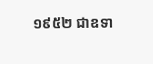១៩៥២ ជាឧទា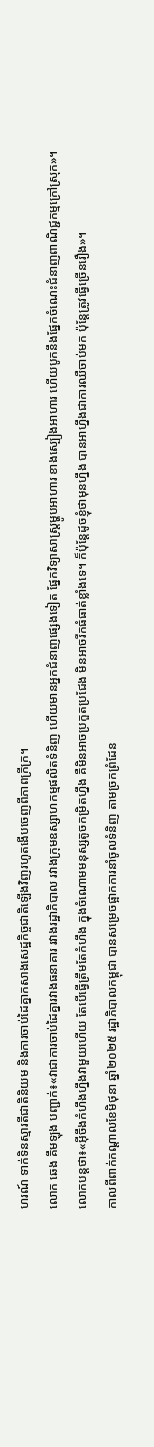ហរណ៍ ទាក់ទិនស្មារតីជាតិនិយម និងការចាប់ដៃគ្នាកសាងសេដ្ឋកិច្ចជាតិឡើងវិញរហូតងើបចេញពីភាពក្រីក្រ។
លោក ឆេង គឹមឡុង បញ្ជាក់៖«វាជាការចាប់ដៃគ្នារវាងធនាគារ រវាងរដ្ឋាភិបាល រវាងក្រុមឧស្សាហកម្មផលិតទំនិញ ហើយមានអ្នកជំនាញផ្សេងទៀត ផ្នែកវិទ្យាសាស្ត្រម្ហូបអាហារ ខាងស្បៀងអាហារ ហើយបូកនឹងផ្នែកចំណេះជំនាញពាណិជ្ជកម្មក្រៅស្រុក»។
លោកបន្តថា៖«អ៊ីចឹងកំហឹងហ្នឹងវាមួយហើយ តែបើធ្វើត្រឹមតែកំហឹង ក្នុងចំណោមមនុស្សតូចកម្រិតហ្នឹង គឺមិនអាចប្រកួតប្រជែង មិនអាចរីកធំធាត់ខ្លាំងទេ។ ក៏ប៉ុន្តែដូចខ្ញុំថាមុនហ្នឹង បានអាហ្នឹងជាការឈឺចាប់មក ប៉ុន្តែត្រូវធ្វើច្រើនរឿង»។
កាលពីពាក់កណ្ដាលខែមិថុនា ឆ្នាំ២០២៥ រដ្ឋាភិបាលកម្ពុជា បានសម្រេចផ្អាកការនាំចូលទំនិញ តាមច្រកព្រំដែន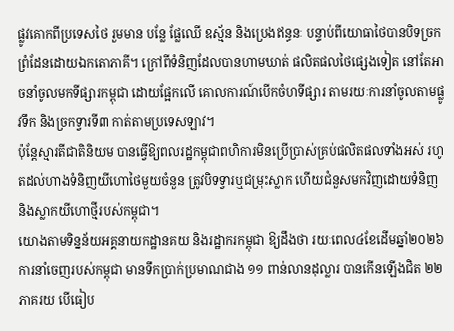ផ្លូវគោកពីប្រទេសថៃ រួមមាន បន្លែ ផ្លែឈើ ឧស្ម័ន និងប្រេងឥន្ធនៈ បន្ទាប់ពីយោធាថៃបានបិទច្រកព្រំដែនដោយឯកតោភាគី។ ក្រៅពីទំនិញដែលបានហាមឃាត់ ផលិតផលថៃផ្សេងទៀត នៅតែអាចនាំចូលមកទីផ្សារកម្ពុជា ដោយផ្អែកលើ គោលការណ៍បើកចំហទីផ្សារ តាមរយៈការនាំចូលតាមផ្លូវទឹក និងច្រកទ្វារទី៣ កាត់តាមប្រទេសឡាវ។
ប៉ុន្តែស្មារតីជាតិនិយម បានធ្វើឱ្យពលរដ្ឋកម្ពុជាពហិការមិនប្រើប្រាស់គ្រប់ផលិតផលទាំងអស់ រហូតដល់ហាងទំនិញយីហោថៃមួយចំនួន ត្រូវបិទទ្វារឬជម្រុះស្លាក ហើយជំនួសមកវិញដោយទំនិញ និងស្លាកយីហោថ្មីរបស់កម្ពុជា។
យោងតាមទិន្នន័យអគ្គនាយកដ្ឋានគយ និងរដ្ឋាករកម្ពុជា ឱ្យដឹងថា រយៈពេល៤ខែដើមឆ្នាំ២០២៦ ការនាំចេញរបស់កម្ពុជា មានទឹកប្រាក់ប្រមាណជាង ១១ ពាន់លានដុល្លារ បានកើនឡើងជិត ២២ ភាគរយ បើធៀប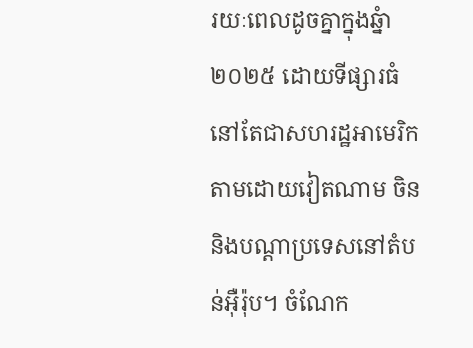រយៈពេលដូចគ្នាក្នុងឆ្នំា២០២៥ ដោយទីផ្សារធំនៅតែជាសហរដ្ឋអាមេរិក តាមដោយវៀតណាម ចិន និងបណ្ដាប្រទេសនៅតំបន់អ៊ឺរ៉ុប។ ចំណែក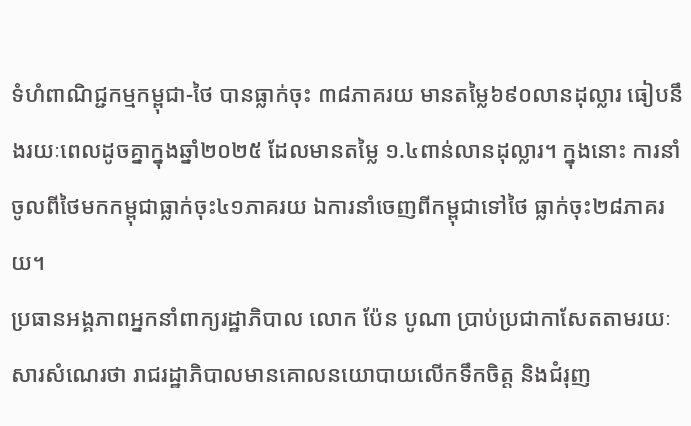ទំហំពាណិជ្ជកម្មកម្ពុជា-ថៃ បានធ្លាក់ចុះ ៣៨ភាគរយ មានតម្លៃ៦៩០លានដុល្លារ ធៀបនឹងរយៈពេលដូចគ្នាក្នុងឆ្នាំ២០២៥ ដែលមានតម្លៃ ១.៤ពាន់លានដុល្លារ។ ក្នុងនោះ ការនាំចូលពីថៃមកកម្ពុជាធ្លាក់ចុះ៤១ភាគរយ ឯការនាំចេញពីកម្ពុជាទៅថៃ ធ្លាក់ចុះ២៨ភាគរយ។
ប្រធានអង្គភាពអ្នកនាំពាក្យរដ្ឋាភិបាល លោក ប៉ែន បូណា ប្រាប់ប្រជាកាសែតតាមរយៈសារសំណេរថា រាជរដ្ឋាភិបាលមានគោលនយោបាយលើកទឹកចិត្ត និងជំរុញ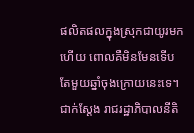ផលិតផលក្នុងស្រុកជាយូរមកហើយ ពោលគឺមិនមែនទើបតែមួយឆ្នាំចុងក្រោយនេះទេ។ ជាក់ស្តែង រាជរដ្ឋាភិបាលនីតិ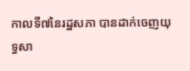កាលទី៧នៃរដ្ឋសភា បានដាក់ចេញយុទ្ធសា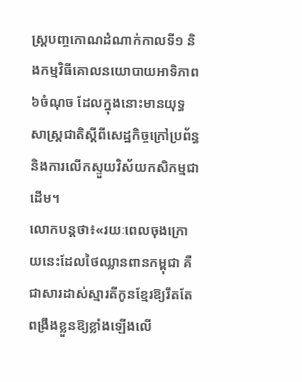ស្ត្របញ្ចកោណដំណាក់កាលទី១ និងកម្មវិធីគោលនយោបាយអាទិភាព៦ចំណុច ដែលក្នុងនោះមានយុទ្ធសាស្ត្រជាតិស្តីពីសេដ្ឋកិច្ចក្រៅប្រព័ន្ធ និងការលើកស្ទួយវិស័យកសិកម្មជាដើម។
លោកបន្តថា៖«រយៈពេលចុងក្រោយនេះដែលថៃឈ្លានពានកម្ពុជា គឺជាសារដាស់ស្មារតីកូនខ្មែរឱ្យរឹតតែពង្រឹងខ្លួនឱ្យខ្លាំងឡើងលើ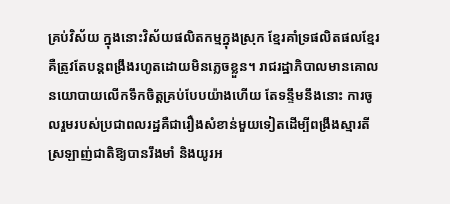គ្រប់វិស័យ ក្នុងនោះវិស័យផលិតកម្មក្នុងស្រុក ខ្មែរគាំទ្រផលិតផលខ្មែរ គឺត្រូវតែបន្តពង្រឹងរហូតដោយមិនភ្លេចខ្លួន។ រាជរដ្ឋាភិបាលមានគោលនយោបាយលើកទឹកចិត្តគ្រប់បែបយ៉ាងហើយ តែទន្ទឹមនឹងនោះ ការចូលរួមរបស់ប្រជាពលរដ្ឋគឺជារឿងសំខាន់មួយទៀតដើម្បីពង្រឹងស្មារតីស្រឡាញ់ជាតិឱ្យបានរឹងមាំ និងយូរអ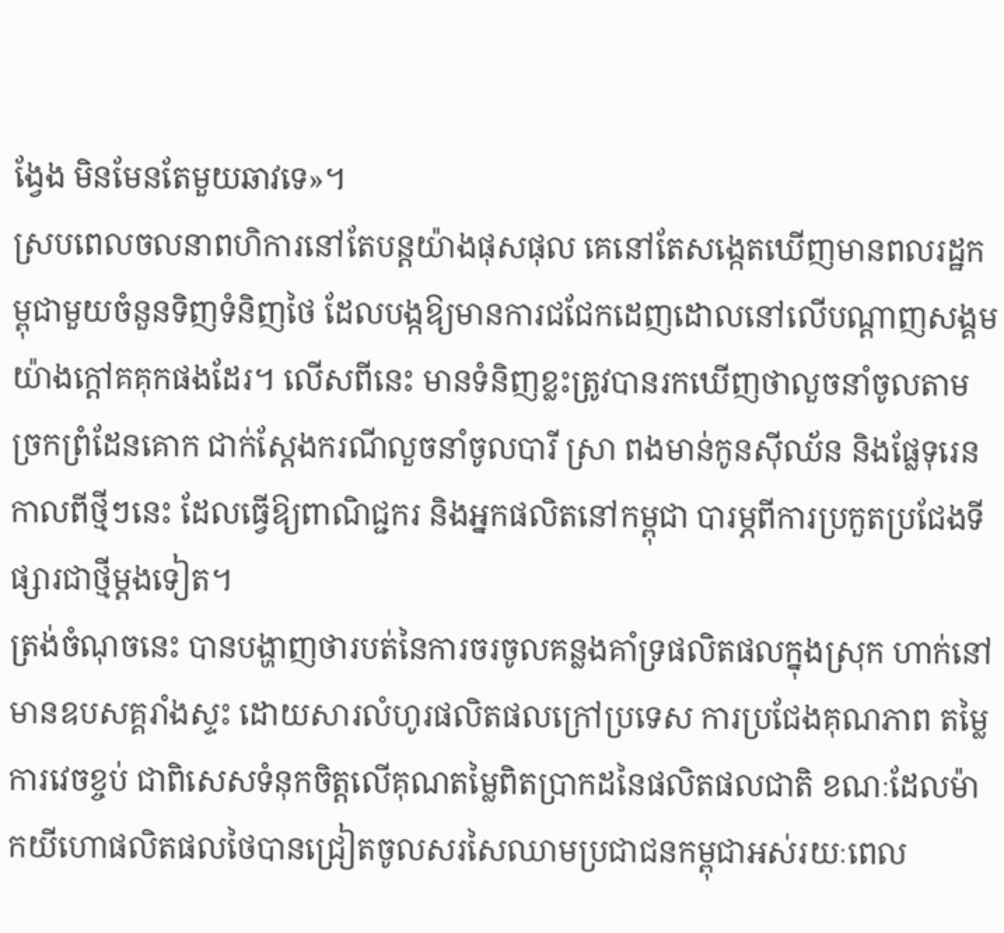ង្វែង មិនមែនតែមួយឆាវទេ»។
ស្របពេលចលនាពហិការនៅតែបន្តយ៉ាងផុសផុល គេនៅតែសង្កេតឃើញមានពលរដ្ឋកម្ពុជាមួយចំនួនទិញទំនិញថៃ ដែលបង្កឱ្យមានការជជែកដេញដោលនៅលើបណ្ដាញសង្គមយ៉ាងក្ដៅគគុកផងដែរ។ លើសពីនេះ មានទំនិញខ្លះត្រូវបានរកឃើញថាលួចនាំចូលតាមច្រកព្រំដែនគោក ជាក់ស្ដែងករណីលួចនាំចូលបារី ស្រា ពងមាន់កូនស៊ីឈ័ន និងផ្លែទុរេនកាលពីថ្មីៗនេះ ដែលធ្វើឱ្យពាណិជ្ជករ និងអ្នកផលិតនៅកម្ពុជា បារម្ភពីការប្រកួតប្រជែងទីផ្សារជាថ្មីម្ដងទៀត។
ត្រង់ចំណុចនេះ បានបង្ហាញថារបត់នៃការចរចូលគន្លងគាំទ្រផលិតផលក្នុងស្រុក ហាក់នៅមានឧបសគ្គរាំងស្ទះ ដោយសារលំហូរផលិតផលក្រៅប្រទេស ការប្រជែងគុណភាព តម្លៃ ការវេចខ្ចប់ ជាពិសេសទំនុកចិត្តលើគុណតម្លៃពិតប្រាកដនៃផលិតផលជាតិ ខណៈដែលម៉ាកយីហោផលិតផលថៃបានជ្រៀតចូលសរសៃឈាមប្រជាជនកម្ពុជាអស់រយៈពេល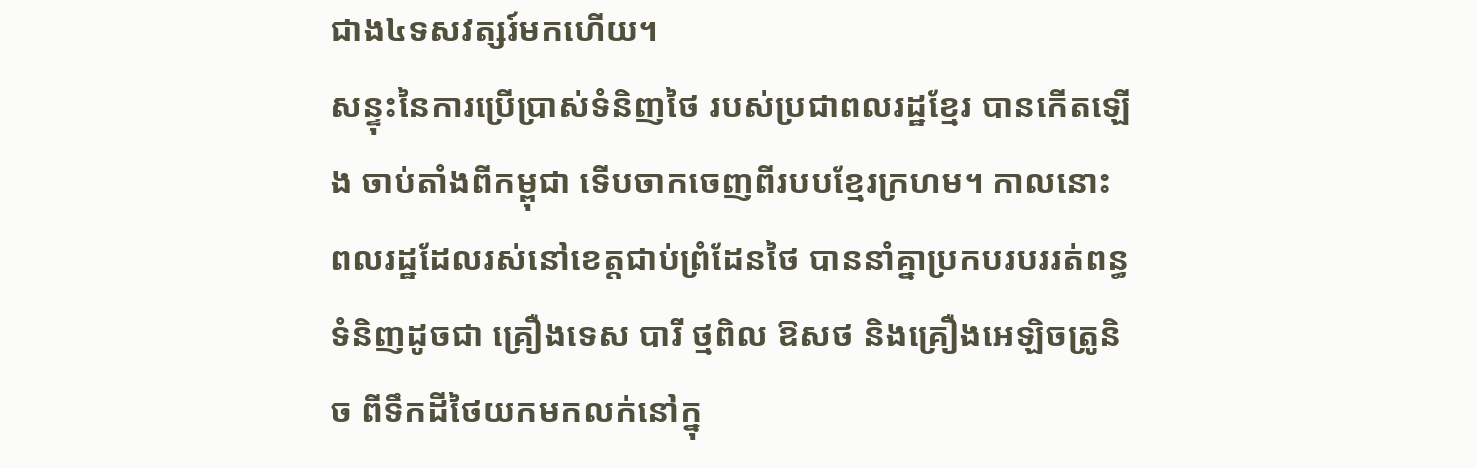ជាង៤ទសវត្សរ៍មកហើយ។
សន្ទុះនៃការប្រើប្រាស់ទំនិញថៃ របស់ប្រជាពលរដ្ឋខ្មែរ បានកើតឡើង ចាប់តាំងពីកម្ពុជា ទើបចាកចេញពីរបបខ្មែរក្រហម។ កាលនោះ ពលរដ្ឋដែលរស់នៅខេត្តជាប់ព្រំដែនថៃ បាននាំគ្នាប្រកបរបររត់ពន្ធទំនិញដូចជា គ្រឿងទេស បារី ថ្មពិល ឱសថ និងគ្រឿងអេឡិចត្រូនិច ពីទឹកដីថៃយកមកលក់នៅក្នុ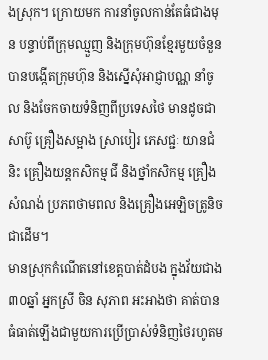ងស្រុក។ ក្រោយមក ការនាំចូលកាន់តែធំជាងមុន បន្ទាប់ពីក្រុមឈ្មួញ និងក្រុមហ៊ុនខ្មែរមួយចំនួន បានបង្កើតក្រុមហ៊ុន និងស្នើសុំអាជ្ញាបណ្ណ នាំចូល និងចែកចាយទំនិញពីប្រទេសថៃ មានដូចជា សាប៊ូ គ្រឿងសម្អាង ស្រាបៀរ ភេសជ្ជៈ យានជំនិះ គ្រឿងយន្តកសិកម្ម ជី និងថ្នាំកសិកម្ម គ្រឿងសំណង់ ប្រភពថាមពល និងគ្រឿងអេឡិចត្រូនិច ជាដើម។
មានស្រុកកំណើតនៅខេត្តបាត់ដំបង ក្នុងវ័យជាង៣០ឆ្នាំ អ្នកស្រី ចិន សុភាព អះអាងថា គាត់បានធំធាត់ឡើងជាមួយការប្រើប្រាស់ទំនិញថៃរហូតម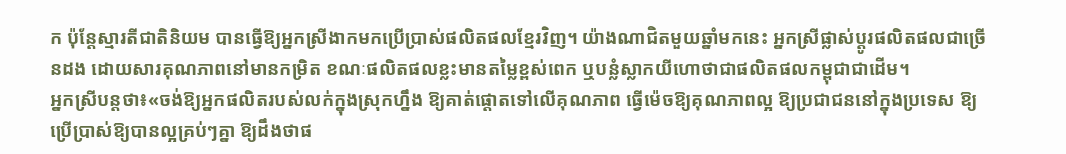ក ប៉ុន្តែស្មារតីជាតិនិយម បានធ្វើឱ្យអ្នកស្រីងាកមកប្រើប្រាស់ផលិតផលខ្មែរវិញ។ យ៉ាងណាជិតមួយឆ្នាំមកនេះ អ្នកស្រីផ្លាស់ប្ដូរផលិតផលជាច្រើនដង ដោយសារគុណភាពនៅមានកម្រិត ខណៈផលិតផលខ្លះមានតម្លៃខ្ពស់ពេក ឬបន្លំស្លាកយីហោថាជាផលិតផលកម្ពុជាជាដើម។
អ្នកស្រីបន្តថា៖«ចង់ឱ្យអ្នកផលិតរបស់លក់ក្នុងស្រុកហ្នឹង ឱ្យគាត់ផ្ដោតទៅលើគុណភាព ធ្វើម៉េចឱ្យគុណភាពល្អ ឱ្យប្រជាជននៅក្នុងប្រទេស ឱ្យប្រើប្រាស់ឱ្យបានល្អគ្រប់ៗគ្នា ឱ្យដឹងថាផ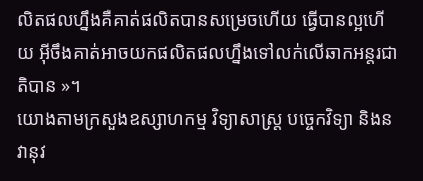លិតផលហ្នឹងគឺគាត់ផលិតបានសម្រេចហើយ ធ្វើបានល្អហើយ អ៊ីចឹងគាត់អាចយកផលិតផលហ្នឹងទៅលក់លើឆាកអន្តរជាតិបាន »។
យោងតាមក្រសួងឧស្សាហកម្ម វិទ្យាសាស្ត្រ បច្ចេកវិទ្យា និងនវានុវ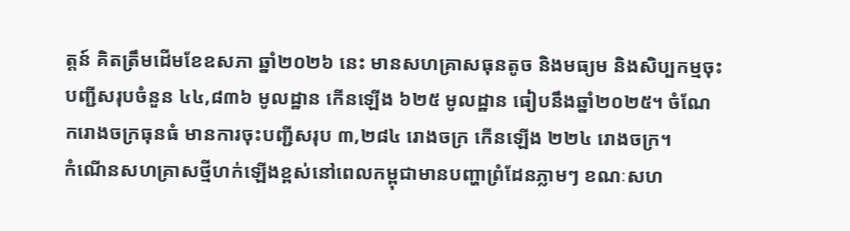ត្តន៍ គិតត្រឹមដើមខែឧសភា ឆ្នាំ២០២៦ នេះ មានសហគ្រាសធុនតូច និងមធ្យម និងសិប្បកម្មចុះបញ្ជីសរុបចំនួន ៤៤,៨៣៦ មូលដ្ឋាន កើនឡើង ៦២៥ មូលដ្ឋាន ធៀបនឹងឆ្នាំ២០២៥។ ចំណែករោងចក្រធុនធំ មានការចុះបញ្ជីសរុប ៣,២៨៤ រោងចក្រ កើនឡើង ២២៤ រោងចក្រ។
កំណើនសហគ្រាសថ្មីហក់ឡើងខ្ពស់នៅពេលកម្ពុជាមានបញ្ហាព្រំដែនភ្លាមៗ ខណៈសហ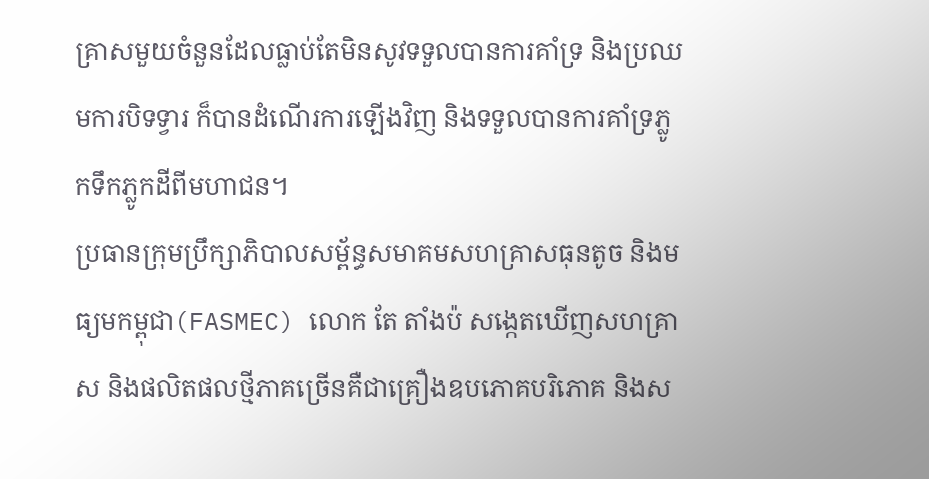គ្រាសមួយចំនួនដែលធ្លាប់តែមិនសូវទទួលបានការគាំទ្រ និងប្រឈមការបិទទ្វារ ក៏បានដំណើរការឡើងវិញ និងទទួលបានការគាំទ្រភ្លូកទឹកភ្លូកដីពីមហាជន។
ប្រធានក្រុមប្រឹក្សាភិបាលសម័្ពន្ធសមាគមសហគ្រាសធុនតូច និងមធ្យមកម្ពុជា(FASMEC) លោក តែ តាំងប៉ សង្កេតឃើញសហគ្រាស និងផលិតផលថ្មីភាគច្រើនគឺជាគ្រឿងឧបភោគបរិភោគ និងស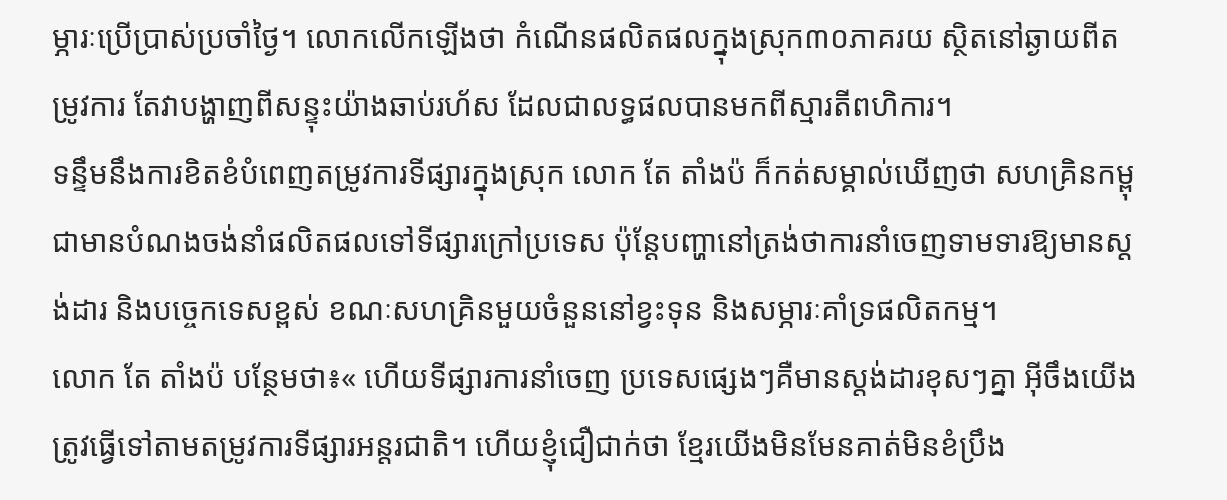ម្ភារៈប្រើប្រាស់ប្រចាំថ្ងៃ។ លោកលើកឡើងថា កំណើនផលិតផលក្នុងស្រុក៣០ភាគរយ ស្ថិតនៅឆ្ងាយពីតម្រូវការ តែវាបង្ហាញពីសន្ទុះយ៉ាងឆាប់រហ័ស ដែលជាលទ្ធផលបានមកពីស្មារតីពហិការ។
ទន្ទឹមនឹងការខិតខំបំពេញតម្រូវការទីផ្សារក្នុងស្រុក លោក តែ តាំងប៉ ក៏កត់សម្គាល់ឃើញថា សហគ្រិនកម្ពុជាមានបំណងចង់នាំផលិតផលទៅទីផ្សារក្រៅប្រទេស ប៉ុន្តែបញ្ហានៅត្រង់ថាការនាំចេញទាមទារឱ្យមានស្តង់ដារ និងបច្ចេកទេសខ្ពស់ ខណៈសហគ្រិនមួយចំនួននៅខ្វះទុន និងសម្ភារៈគាំទ្រផលិតកម្ម។
លោក តែ តាំងប៉ បន្ថែមថា៖« ហើយទីផ្សារការនាំចេញ ប្រទេសផ្សេងៗគឺមានស្តង់ដារខុសៗគ្នា អ៊ីចឹងយើងត្រូវធ្វើទៅតាមតម្រូវការទីផ្សារអន្តរជាតិ។ ហើយខ្ញុំជឿជាក់ថា ខ្មែរយើងមិនមែនគាត់មិនខំប្រឹង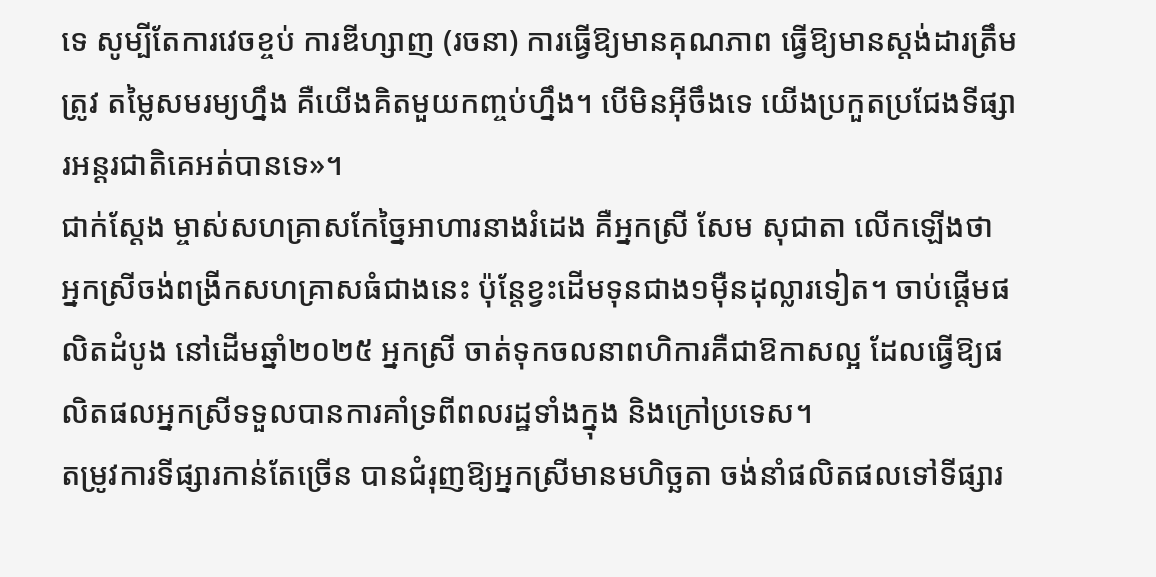ទេ សូម្បីតែការវេចខ្ចប់ ការឌីហ្សាញ (រចនា) ការធ្វើឱ្យមានគុណភាព ធ្វើឱ្យមានស្តង់ដារត្រឹមត្រូវ តម្លៃសមរម្យហ្នឹង គឺយើងគិតមួយកញ្ចប់ហ្នឹង។ បើមិនអ៊ីចឹងទេ យើងប្រកួតប្រជែងទីផ្សារអន្តរជាតិគេអត់បានទេ»។
ជាក់ស្ដែង ម្ចាស់សហគ្រាសកែច្នៃអាហារនាងរំដេង គឺអ្នកស្រី សែម សុជាតា លើកឡើងថា អ្នកស្រីចង់ពង្រីកសហគ្រាសធំជាងនេះ ប៉ុន្តែខ្វះដើមទុនជាង១ម៉ឺនដុល្លារទៀត។ ចាប់ផ្ដើមផលិតដំបូង នៅដើមឆ្នាំ២០២៥ អ្នកស្រី ចាត់ទុកចលនាពហិការគឺជាឱកាសល្អ ដែលធ្វើឱ្យផលិតផលអ្នកស្រីទទួលបានការគាំទ្រពីពលរដ្ឋទាំងក្នុង និងក្រៅប្រទេស។
តម្រូវការទីផ្សារកាន់តែច្រើន បានជំរុញឱ្យអ្នកស្រីមានមហិច្ឆតា ចង់នាំផលិតផលទៅទីផ្សារ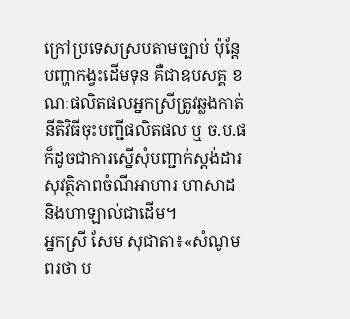ក្រៅប្រទេសស្របតាមច្បាប់ ប៉ុន្តែបញ្ហាកង្វះដើមទុន គឺជាឧបសគ្គ ខណៈផលិតផលអ្នកស្រីត្រូវឆ្លងកាត់នីតិវិធីចុះបញ្ជីផលិតផល ឬ ច.ប.ផ ក៏ដូចជាការស្នើសុំបញ្ជាក់ស្តង់ដារសុវត្ថិភាពចំណីអាហារ ហាសាដ និងហាឡាល់ជាដើម។
អ្នកស្រី សែម សុជាតា៖«សំណូមពរថា ប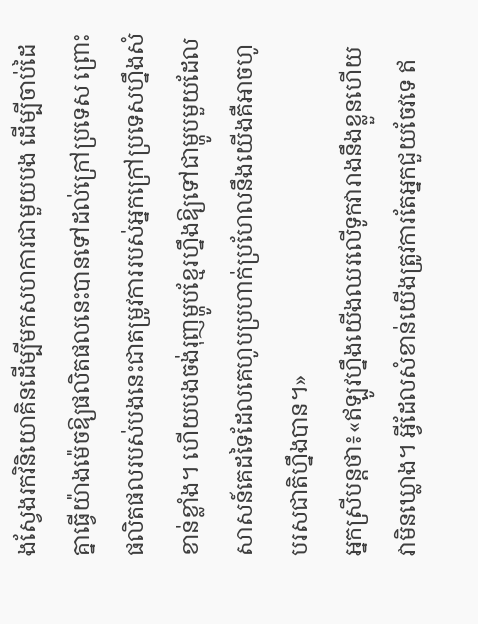ងស្វែងរកវិនិយោគិនដើម្បីមកសហការជាមួយបង ដើម្បីចាប់ដៃគ្នាធ្វើយ៉ាងម៉េចឱ្យផលិតផលនេះបានទៅដល់ក្រៅប្រទេស ព្រោះផលិតផលរបស់បងនេះជាតម្រូវការរបស់អ្នកក្រៅប្រទេសហ្នឹងសំខាន់ខ្លាំង។ ហើយបងចង់រុញម្ហូបខ្មែរហ្នឹងឱ្យទៅជាម្ហូបមួយដែលសាសន៍គេដទៃដែលគេហូបប្រហាក់ប្រហែលនឹងយើងគឺអាចហូបរសជាតិហ្នឹងបាន។»
អ្នកស្រីបន្តថា៖«ឥឡូវហ្នឹងយើងឈរលើទូកវារាងនឹងខ្លួនហើយ វាមិនឃ្លោង។ អ្វីដែលសំខាន់យើងត្រូវការតែអ្នកជួយចែវទេ ឥ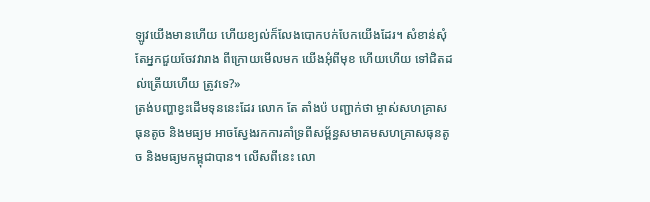ឡូវយើងមានហើយ ហើយខ្យល់ក៏លែងបោកបក់បែកយើងដែរ។ សំខាន់សុំតែអ្នកជួយចែវវារាង ពីក្រោយមើលមក យើងអុំពីមុខ ហើយហើយ ទៅជិតដល់ត្រើយហើយ ត្រូវទេ?»
ត្រង់បញ្ហាខ្វះដើមទុននេះដែរ លោក តែ តាំងប៉ បញ្ជាក់ថា ម្ចាស់សហគ្រាសធុនតូច និងមធ្យម អាចស្វែងរកការគាំទ្រពីសម័្ពន្ធសមាគមសហគ្រាសធុនតូច និងមធ្យមកម្ពុជាបាន។ លើសពីនេះ លោ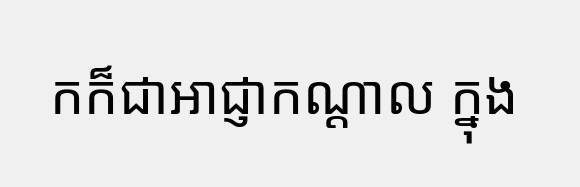កក៏ជាអាជ្ញាកណ្ដាល ក្នុង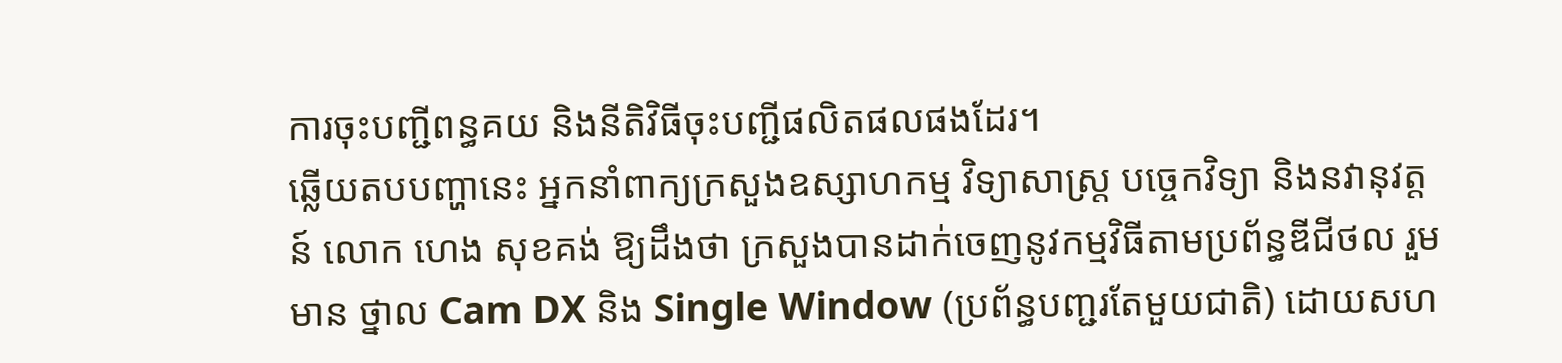ការចុះបញ្ជីពន្ធគយ និងនីតិវិធីចុះបញ្ជីផលិតផលផងដែរ។
ឆ្លើយតបបញ្ហានេះ អ្នកនាំពាក្យក្រសួងឧស្សាហកម្ម វិទ្យាសាស្ត្រ បច្ចេកវិទ្យា និងនវានុវត្តន៍ លោក ហេង សុខគង់ ឱ្យដឹងថា ក្រសួងបានដាក់ចេញនូវកម្មវិធីតាមប្រព័ន្ធឌីជីថល រួមមាន ថ្នាល Cam DX និង Single Window (ប្រព័ន្ធបញ្ជរតែមួយជាតិ) ដោយសហ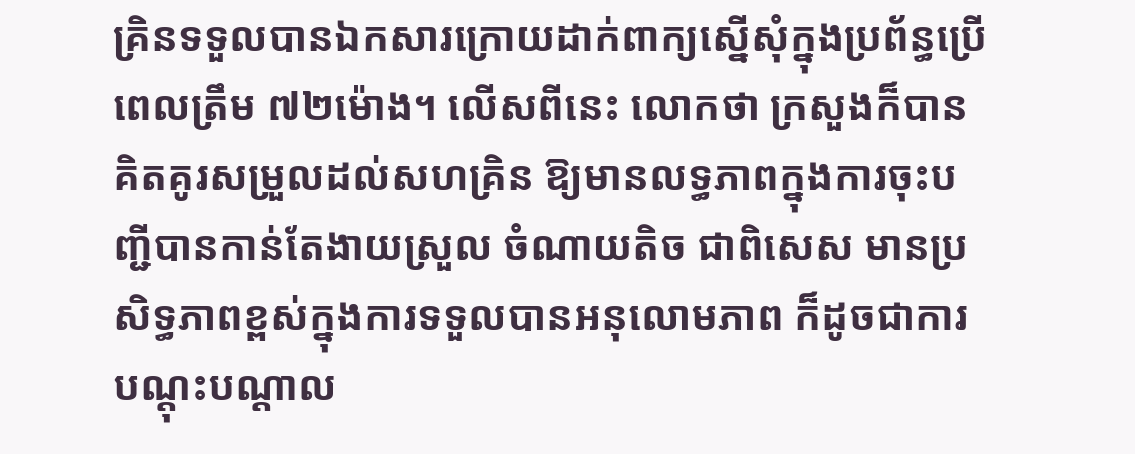គ្រិនទទួលបានឯកសារក្រោយដាក់ពាក្យស្នើសុំក្នុងប្រព័ន្ធប្រើពេលត្រឹម ៧២ម៉ោង។ លើសពីនេះ លោកថា ក្រសួងក៏បានគិតគូរសម្រួលដល់សហគ្រិន ឱ្យមានលទ្ធភាពក្នុងការចុះបញ្ជីបានកាន់តែងាយស្រួល ចំណាយតិច ជាពិសេស មានប្រសិទ្ធភាពខ្ពស់ក្នុងការទទួលបានអនុលោមភាព ក៏ដូចជាការបណ្តុះបណ្តាល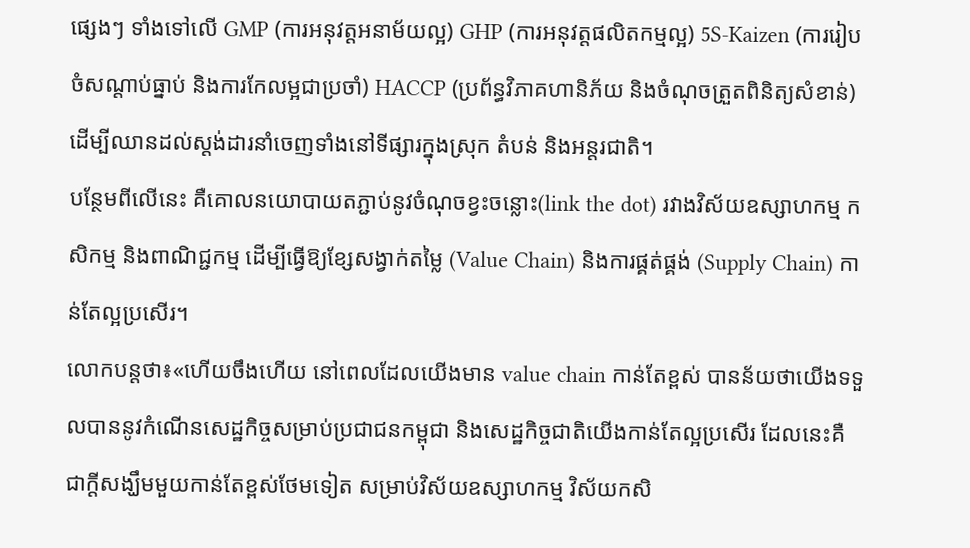ផ្សេងៗ ទាំងទៅលើ GMP (ការអនុវត្តអនាម័យល្អ) GHP (ការអនុវត្តផលិតកម្មល្អ) 5S-Kaizen (ការរៀបចំសណ្តាប់ធ្នាប់ និងការកែលម្អជាប្រចាំ) HACCP (ប្រព័ន្ធវិភាគហានិភ័យ និងចំណុចត្រួតពិនិត្យសំខាន់) ដើម្បីឈានដល់ស្តង់ដារនាំចេញទាំងនៅទីផ្សារក្នុងស្រុក តំបន់ និងអន្តរជាតិ។
បន្ថែមពីលើនេះ គឺគោលនយោបាយតភ្ជាប់នូវចំណុចខ្វះចន្លោះ(link the dot) រវាងវិស័យឧស្សាហកម្ម កសិកម្ម និងពាណិជ្ជកម្ម ដើម្បីធ្វើឱ្យខ្សែសង្វាក់តម្លៃ (Value Chain) និងការផ្គត់ផ្គង់ (Supply Chain) កាន់តែល្អប្រសើរ។
លោកបន្តថា៖«ហើយចឹងហើយ នៅពេលដែលយើងមាន value chain កាន់តែខ្ពស់ បានន័យថាយើងទទួលបាននូវកំណើនសេដ្ឋកិច្ចសម្រាប់ប្រជាជនកម្ពុជា និងសេដ្ឋកិច្ចជាតិយើងកាន់តែល្អប្រសើរ ដែលនេះគឺជាក្តីសង្ឃឹមមួយកាន់តែខ្ពស់ថែមទៀត សម្រាប់វិស័យឧស្សាហកម្ម វិស័យកសិ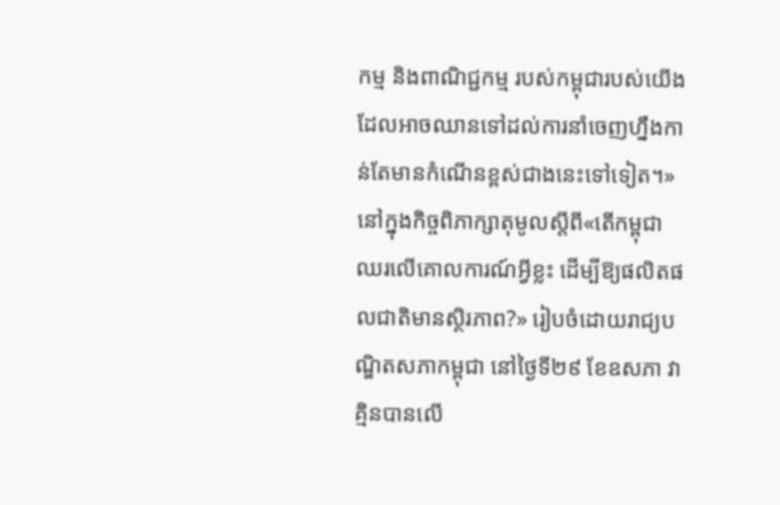កម្ម និងពាណិជ្ជកម្ម របស់កម្ពុជារបស់យើង ដែលអាចឈានទៅដល់ការនាំចេញហ្នឹងកាន់តែមានកំណើនខ្ពស់ជាងនេះទៅទៀត។»
នៅក្នុងកិច្ចពិភាក្សាតុមូលស្តីពី«តើកម្ពុជាឈរលើគោលការណ៍អ្វីខ្លះ ដើម្បីឱ្យផលិតផលជាតិមានស្ថិរភាព?» រៀបចំដោយរាជ្យបណ្ឌិតសភាកម្ពុជា នៅថ្ងៃទី២៩ ខែឧសភា វាគ្មិនបានលើ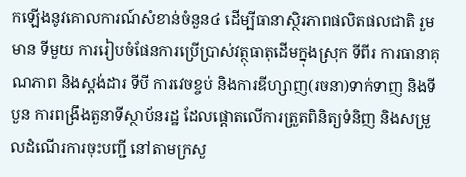កឡើងនូវគោលការណ៍សំខាន់ចំនួន៤ ដើម្បីធានាស្ថិរភាពផលិតផលជាតិ រួមមាន ទីមួយ ការរៀបចំផែនការប្រើប្រាស់វត្ថុធាតុដើមក្នុងស្រុក ទីពីរ ការធានាគុណភាព និងស្តង់ដារ ទីបី ការវេចខ្ចប់ និងការឌីហ្សាញ(រចនា)ទាក់ទាញ និងទីបួន ការពង្រឹងតួនាទីស្ថាប័នរដ្ឋ ដែលផ្ដោតលើការត្រួតពិនិត្យទំនិញ និងសម្រួលដំណើរការចុះបញ្ជី នៅតាមក្រសួ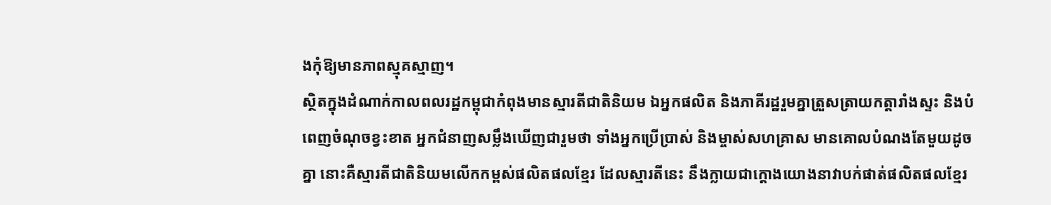ងកុំឱ្យមានភាពស្មុគស្មាញ។
ស្ថិតក្នុងដំណាក់កាលពលរដ្ឋកម្ពុជាកំពុងមានស្មារតីជាតិនិយម ឯអ្នកផលិត និងភាគីរដ្ឋរួមគ្នាត្រួសត្រាយកត្តារាំងស្ទះ និងបំពេញចំណុចខ្វះខាត អ្នកជំនាញសម្លឹងឃើញជារួមថា ទាំងអ្នកប្រើប្រាស់ និងម្ចាស់សហគ្រាស មានគោលបំណងតែមួយដូចគ្នា នោះគឺស្មារតីជាតិនិយមលើកកម្ពស់ផលិតផលខ្មែរ ដែលស្មារតីនេះ នឹងក្លាយជាក្ដោងយោងនាវាបក់ផាត់ផលិតផលខ្មែរ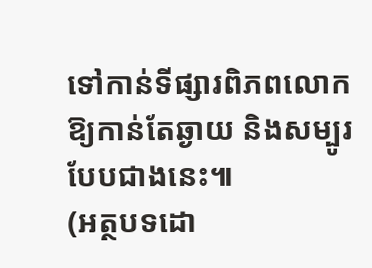ទៅកាន់ទីផ្សារពិភពលោកឱ្យកាន់តែឆ្ងាយ និងសម្បូរបែបជាងនេះ៕
(អត្ថបទដោ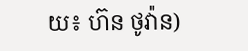យ៖ ហ៊ន ថូវ៉ាន)